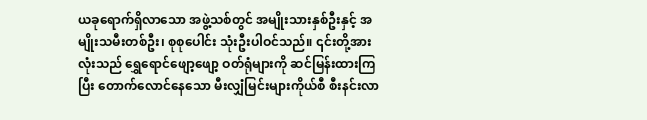ယခုရောက်ရှိလာသော အဖွဲ့သစ်တွင် အမျိုးသားနှစ်ဦးနှင့် အမျိုးသမီးတစ်ဦး၊ စုစုပေါင်း သုံးဦးပါဝင်သည်။ ၎င်းတို့အားလုံးသည် ရွှေရောင်ဖျော့ဖျော့ ဝတ်ရုံများကို ဆင်မြန်းထားကြပြီး တောက်လောင်နေသော မီးလျှံမြင်းများကိုယ်စီ စီးနင်းလာ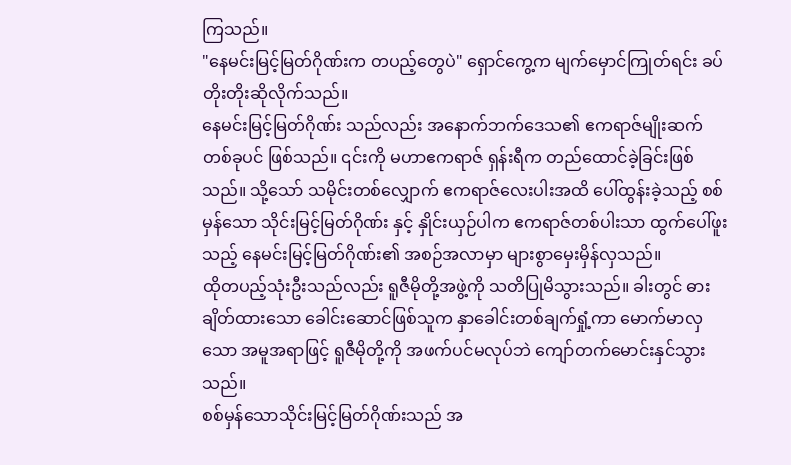ကြသည်။
"နေမင်းမြင့်မြတ်ဂိုဏ်းက တပည့်တွေပဲ" ရှောင်ကွေ့က မျက်မှောင်ကြုတ်ရင်း ခပ်တိုးတိုးဆိုလိုက်သည်။
နေမင်းမြင့်မြတ်ဂိုဏ်း သည်လည်း အနောက်ဘက်ဒေသ၏ ဧကရာဇ်မျိုးဆက် တစ်ခုပင် ဖြစ်သည်။ ၎င်းကို မဟာဧကရာဇ် ရှန်းရီက တည်ထောင်ခဲ့ခြင်းဖြစ်သည်။ သို့သော် သမိုင်းတစ်လျှောက် ဧကရာဇ်လေးပါးအထိ ပေါ်ထွန်းခဲ့သည့် စစ်မှန်သော သိုင်းမြင့်မြတ်ဂိုဏ်း နှင့် နှိုင်းယှဉ်ပါက ဧကရာဇ်တစ်ပါးသာ ထွက်ပေါ်ဖူးသည့် နေမင်းမြင့်မြတ်ဂိုဏ်း၏ အစဉ်အလာမှာ များစွာမှေးမှိန်လှသည်။
ထိုတပည့်သုံးဦးသည်လည်း ရူဇီမိုတို့အဖွဲ့ကို သတိပြုမိသွားသည်။ ခါးတွင် ဓားချိတ်ထားသော ခေါင်းဆောင်ဖြစ်သူက နှာခေါင်းတစ်ချက်ရှုံ့ကာ မောက်မာလှသော အမူအရာဖြင့် ရူဇီမိုတို့ကို အဖက်ပင်မလုပ်ဘဲ ကျော်တက်မောင်းနှင်သွားသည်။
စစ်မှန်သောသိုင်းမြင့်မြတ်ဂိုဏ်းသည် အ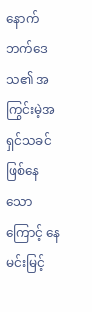နောက်ဘက်ဒေသ၏ အကြွင်းမဲ့အရှင်သခင် ဖြစ်နေသောကြောင့် နေမင်းမြင့်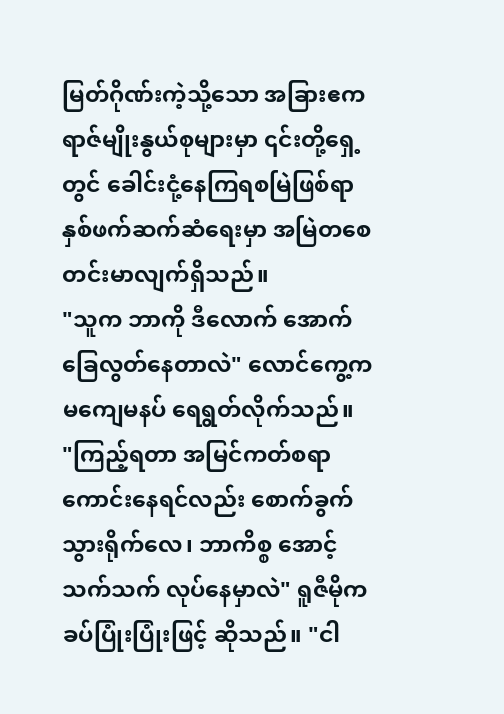မြတ်ဂိုဏ်းကဲ့သို့သော အခြားဧကရာဇ်မျိုးနွယ်စုများမှာ ၎င်းတို့ရှေ့တွင် ခေါင်းငုံ့နေကြရစမြဲဖြစ်ရာ နှစ်ဖက်ဆက်ဆံရေးမှာ အမြဲတစေ တင်းမာလျက်ရှိသည်။
"သူက ဘာကို ဒီလောက် အောက်ခြေလွတ်နေတာလဲ" လောင်ကွေ့က မကျေမနပ် ရေရွတ်လိုက်သည်။
"ကြည့်ရတာ အမြင်ကတ်စရာကောင်းနေရင်လည်း စောက်ခွက်သွားရိုက်လေ၊ ဘာကိစ္စ အောင့်သက်သက် လုပ်နေမှာလဲ" ရူဇီမိုက ခပ်ပြုံးပြုံးဖြင့် ဆိုသည်။ "ငါ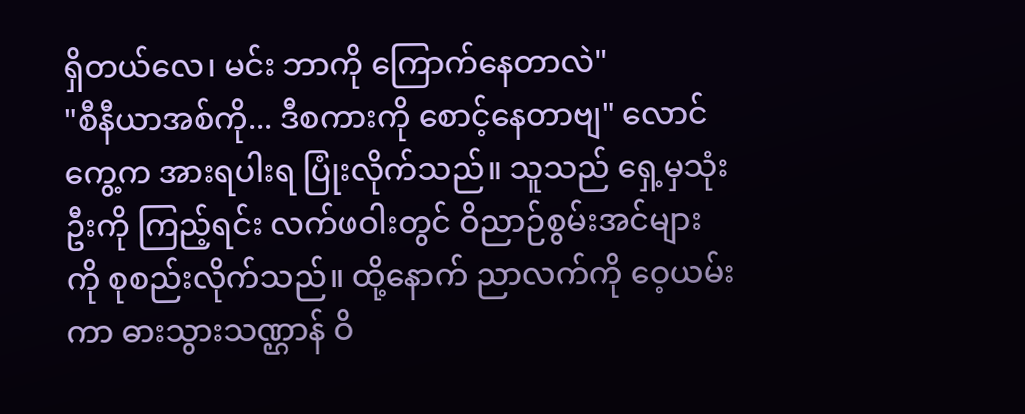ရှိတယ်လေ၊ မင်း ဘာကို ကြောက်နေတာလဲ"
"စီနီယာအစ်ကို... ဒီစကားကို စောင့်နေတာဗျ" လောင်ကွေ့က အားရပါးရ ပြုံးလိုက်သည်။ သူသည် ရှေ့မှသုံးဦးကို ကြည့်ရင်း လက်ဖဝါးတွင် ဝိညာဉ်စွမ်းအင်များကို စုစည်းလိုက်သည်။ ထို့နောက် ညာလက်ကို ဝေ့ယမ်းကာ ဓားသွားသဏ္ဌာန် ဝိ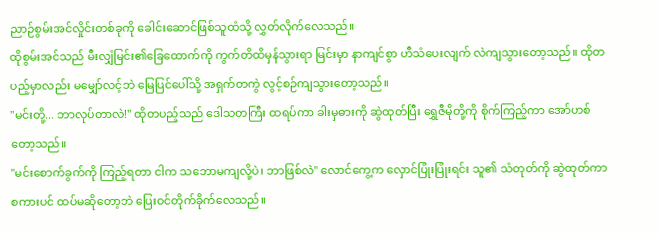ညာဉ်စွမ်းအင်လှိုင်းတစ်ခုကို ခေါင်းဆောင်ဖြစ်သူထံသို့ လွှတ်လိုက်လေသည်။
ထိုစွမ်းအင်သည် မီးလျှံမြင်း၏ခြေထောက်ကို ကွက်တိထိမှန်သွားရာ မြင်းမှာ နာကျင်စွာ ဟီသံပေးလျက် လဲကျသွားတော့သည်။ ထိုတပည့်မှာလည်း မမျှော်လင့်ဘဲ မြေပြင်ပေါ်သို့ အရှက်တကွဲ လွင့်စဉ်ကျသွားတော့သည်။
"မင်းတို့... ဘာလုပ်တာလဲ!" ထိုတပည့်သည် ဒေါသတကြီး ထရပ်ကာ ခါးမှဓားကို ဆွဲထုတ်ပြီး ရွှေဇီမိုတို့ကို စိုက်ကြည့်ကာ အော်ဟစ်တော့သည်။
"မင်းစောက်ခွက်ကို ကြည့်ရတာ ငါက သဘောမကျလို့ပဲ၊ ဘာဖြစ်လဲ" လောင်ကွေ့က လှောင်ပြုံးပြုံးရင်း သူ၏ သံတုတ်ကို ဆွဲထုတ်ကာ စကားပင် ထပ်မဆိုတော့ဘဲ ပြေးဝင်တိုက်ခိုက်လေသည်။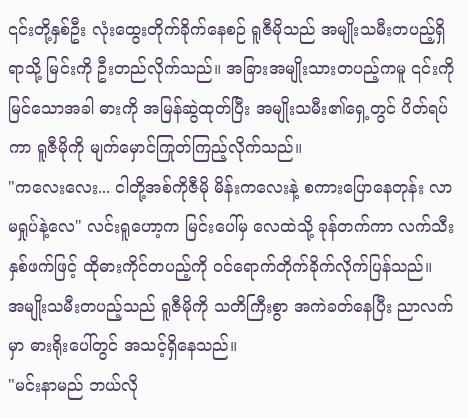၎င်းတို့နှစ်ဦး လုံးထွေးတိုက်ခိုက်နေစဉ် ရူဇီမိုသည် အမျိုးသမီးတပည့်ရှိရာသို့ မြင်းကို ဦးတည်လိုက်သည်။ အခြားအမျိုးသားတပည့်ကမူ ၎င်းကို မြင်သောအခါ ဓားကို အမြန်ဆွဲထုတ်ပြီး အမျိုးသမီး၏ရှေ့တွင် ပိတ်ရပ်ကာ ရူဇီမိုကို မျက်မှောင်ကြုတ်ကြည့်လိုက်သည်။
"ကလေးလေး... ငါတို့အစ်ကိုဇီမို မိန်းကလေးနဲ့ စကားပြောနေတုန်း လာမရှုပ်နဲ့လေ" လင်းရူဟော့က မြင်းပေါ်မှ လေထဲသို့ ခုန်တက်ကာ လက်သီးနှစ်ဖက်ဖြင့် ထိုဓားကိုင်တပည့်ကို ဝင်ရောက်တိုက်ခိုက်လိုက်ပြန်သည်။
အမျိုးသမီးတပည့်သည် ရူဇီမိုကို သတိကြီးစွာ အကဲခတ်နေပြီး ညာလက်မှာ ဓားရိုးပေါ်တွင် အသင့်ရှိနေသည်။
"မင်းနာမည် ဘယ်လို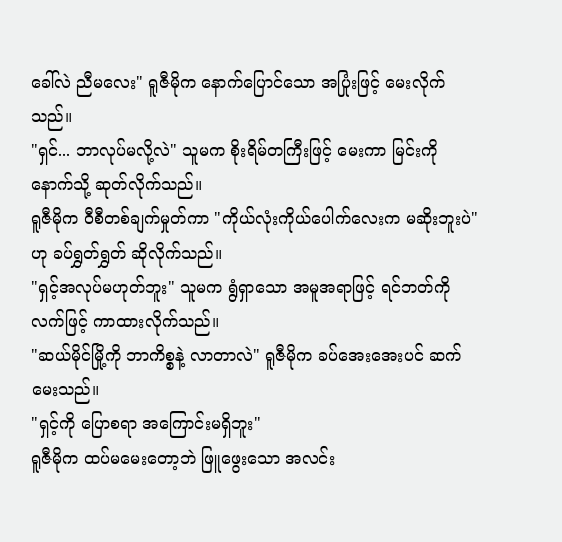ခေါ်လဲ ညီမလေး" ရူဇီမိုက နောက်ပြောင်သော အပြုံးဖြင့် မေးလိုက်သည်။
"ရှင်... ဘာလုပ်မလို့လဲ" သူမက စိုးရိမ်တကြီးဖြင့် မေးကာ မြင်းကို နောက်သို့ ဆုတ်လိုက်သည်။
ရူဇီမိုက ဝီစီတစ်ချက်မှုတ်ကာ "ကိုယ်လုံးကိုယ်ပေါက်လေးက မဆိုးဘူးပဲ" ဟု ခပ်ရွှတ်ရွှတ် ဆိုလိုက်သည်။
"ရှင့်အလုပ်မဟုတ်ဘူး" သူမက ရွံရှာသော အမူအရာဖြင့် ရင်ဘတ်ကို လက်ဖြင့် ကာထားလိုက်သည်။
"ဆယ်မိုင်မြို့ကို ဘာကိစ္စနဲ့ လာတာလဲ" ရူဇီမိုက ခပ်အေးအေးပင် ဆက်မေးသည်။
"ရှင့်ကို ပြောစရာ အကြောင်းမရှိဘူး"
ရူဇီမိုက ထပ်မမေးတော့ဘဲ ဖြူဖွေးသော အလင်း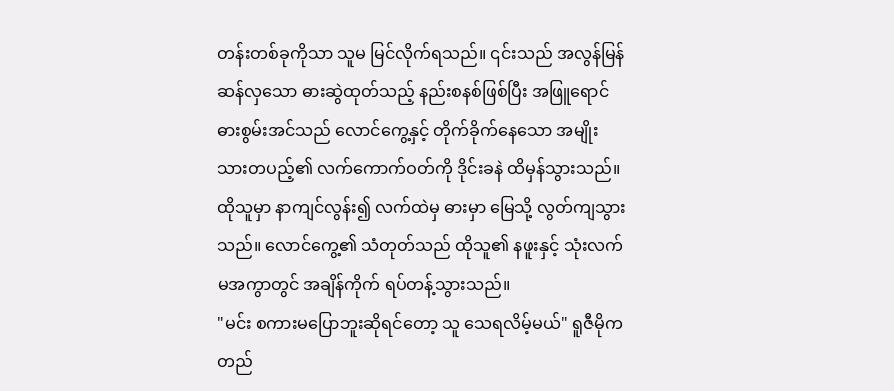တန်းတစ်ခုကိုသာ သူမ မြင်လိုက်ရသည်။ ၎င်းသည် အလွန်မြန်ဆန်လှသော ဓားဆွဲထုတ်သည့် နည်းစနစ်ဖြစ်ပြီး အဖြူရောင် ဓားစွမ်းအင်သည် လောင်ကွေ့နှင့် တိုက်ခိုက်နေသော အမျိုးသားတပည့်၏ လက်ကောက်ဝတ်ကို ဒိုင်းခနဲ ထိမှန်သွားသည်။
ထိုသူမှာ နာကျင်လွန်း၍ လက်ထဲမှ ဓားမှာ မြေသို့ လွတ်ကျသွားသည်။ လောင်ကွေ့၏ သံတုတ်သည် ထိုသူ၏ နဖူးနှင့် သုံးလက်မအကွာတွင် အချိန်ကိုက် ရပ်တန့်သွားသည်။
"မင်း စကားမပြောဘူးဆိုရင်တော့ သူ သေရလိမ့်မယ်" ရူဇီမိုက တည်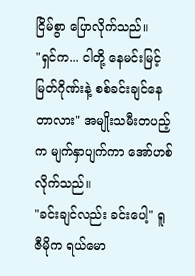ငြိမ်စွာ ပြောလိုက်သည်။
"ရှင်က... ငါတို့ နေမင်းမြင့်မြတ်ဂိုဏ်းနဲ့ စစ်ခင်းချင်နေတာလား" အမျိုးသမီးတပည့်က မျက်နှာပျက်ကာ အော်ဟစ်လိုက်သည်။
"ခင်းချင်လည်း ခင်းပေါ့" ရူဇီမိုက ရယ်မော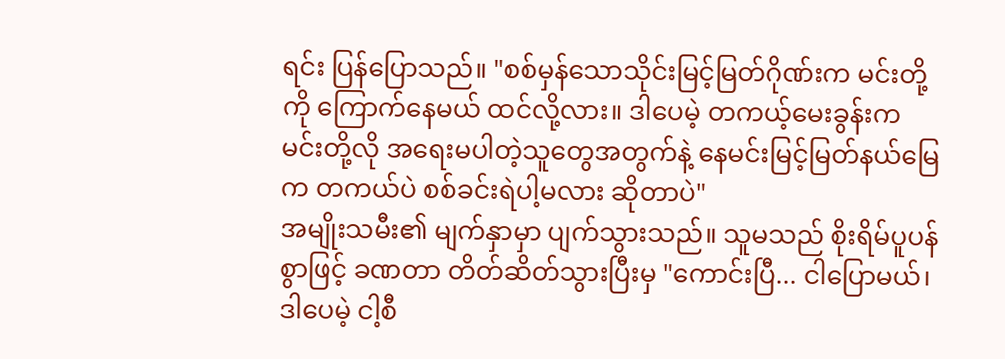ရင်း ပြန်ပြောသည်။ "စစ်မှန်သောသိုင်းမြင့်မြတ်ဂိုဏ်းက မင်းတို့ကို ကြောက်နေမယ် ထင်လို့လား။ ဒါပေမဲ့ တကယ့်မေးခွန်းက မင်းတို့လို အရေးမပါတဲ့သူတွေအတွက်နဲ့ နေမင်းမြင့်မြတ်နယ်မြေက တကယ်ပဲ စစ်ခင်းရဲပါ့မလား ဆိုတာပဲ"
အမျိုးသမီး၏ မျက်နှာမှာ ပျက်သွားသည်။ သူမသည် စိုးရိမ်ပူပန်စွာဖြင့် ခဏတာ တိတ်ဆိတ်သွားပြီးမှ "ကောင်းပြီ... ငါပြောမယ်၊ ဒါပေမဲ့ ငါ့စီ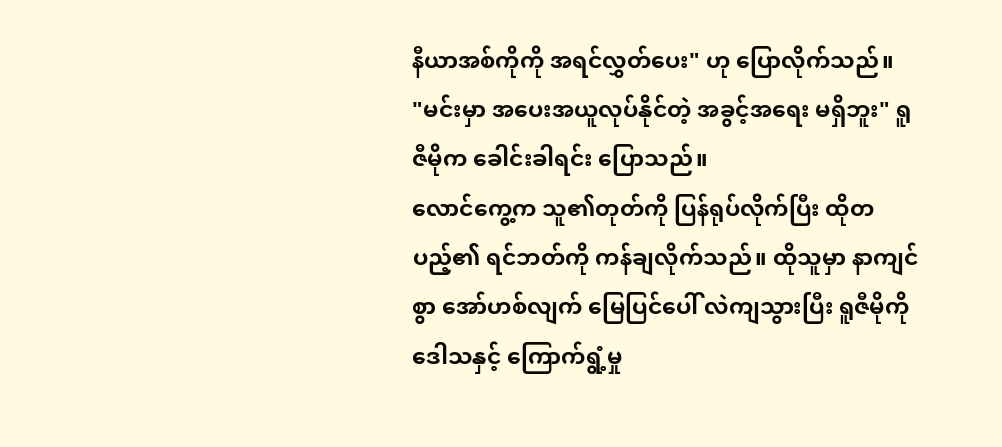နီယာအစ်ကိုကို အရင်လွှတ်ပေး" ဟု ပြောလိုက်သည်။
"မင်းမှာ အပေးအယူလုပ်နိုင်တဲ့ အခွင့်အရေး မရှိဘူး" ရူဇီမိုက ခေါင်းခါရင်း ပြောသည်။
လောင်ကွေ့က သူ၏တုတ်ကို ပြန်ရုပ်လိုက်ပြီး ထိုတပည့်၏ ရင်ဘတ်ကို ကန်ချလိုက်သည်။ ထိုသူမှာ နာကျင်စွာ အော်ဟစ်လျက် မြေပြင်ပေါ် လဲကျသွားပြီး ရူဇီမိုကို ဒေါသနှင့် ကြောက်ရွံ့မှု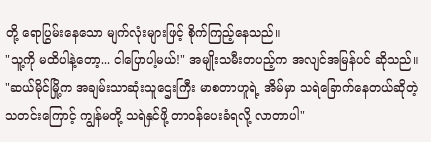တို့ ရောပြွမ်းနေသော မျက်လုံးများဖြင့် စိုက်ကြည့်နေသည်။
"သူ့ကို မထိပါနဲ့တော့... ငါပြောပါ့မယ်!" အမျိုးသမီးတပည့်က အလျင်အမြန်ပင် ဆိုသည်။ "ဆယ်မိုင်မြို့က အချမ်းသာဆုံးသူဌေးကြီး မာစတာဟူရဲ့ အိမ်မှာ သရဲခြောက်နေတယ်ဆိုတဲ့ သတင်းကြောင့် ကျွန်မတို့ သရဲနှင်ဖို့ တာဝန်ပေးခံရလို့ လာတာပါ"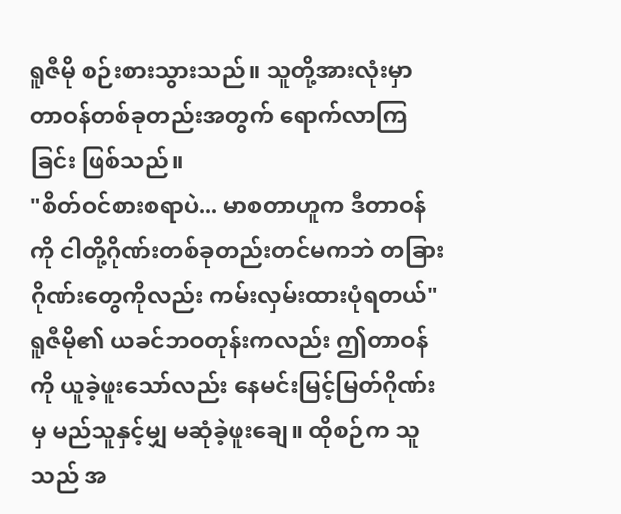ရူဇီမို စဉ်းစားသွားသည်။ သူတို့အားလုံးမှာ တာဝန်တစ်ခုတည်းအတွက် ရောက်လာကြခြင်း ဖြစ်သည်။
"စိတ်ဝင်စားစရာပဲ... မာစတာဟူက ဒီတာဝန်ကို ငါတို့ဂိုဏ်းတစ်ခုတည်းတင်မကဘဲ တခြားဂိုဏ်းတွေကိုလည်း ကမ်းလှမ်းထားပုံရတယ်"
ရူဇီမို၏ ယခင်ဘဝတုန်းကလည်း ဤတာဝန်ကို ယူခဲ့ဖူးသော်လည်း နေမင်းမြင့်မြတ်ဂိုဏ်းမှ မည်သူနှင့်မျှ မဆုံခဲ့ဖူးချေ။ ထိုစဉ်က သူသည် အ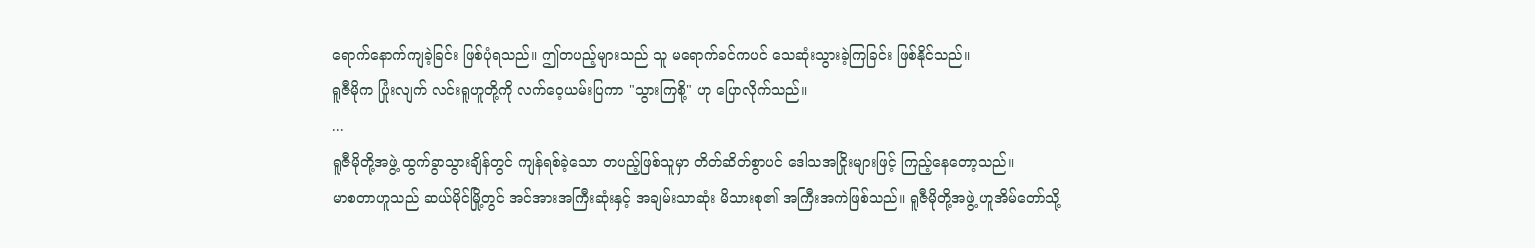ရောက်နောက်ကျခဲ့ခြင်း ဖြစ်ပုံရသည်။ ဤတပည့်များသည် သူ မရောက်ခင်ကပင် သေဆုံးသွားခဲ့ကြခြင်း ဖြစ်နိုင်သည်။
ရူဇီမိုက ပြုံးလျက် လင်းရူဟူတို့ကို လက်ဝေ့ယမ်းပြကာ "သွားကြစို့" ဟု ပြောလိုက်သည်။
...
ရူဇီမိုတို့အဖွဲ့ ထွက်ခွာသွားချိန်တွင် ကျန်ရစ်ခဲ့သော တပည့်ဖြစ်သူမှာ တိတ်ဆိတ်စွာပင် ဒေါသအငြိုးများဖြင့် ကြည့်နေတော့သည်။
မာစတာဟူသည် ဆယ်မိုင်မြို့တွင် အင်အားအကြီးဆုံးနှင့် အချမ်းသာဆုံး မိသားစု၏ အကြီးအကဲဖြစ်သည်။ ရူဇီမိုတို့အဖွဲ့ ဟူအိမ်တော်သို့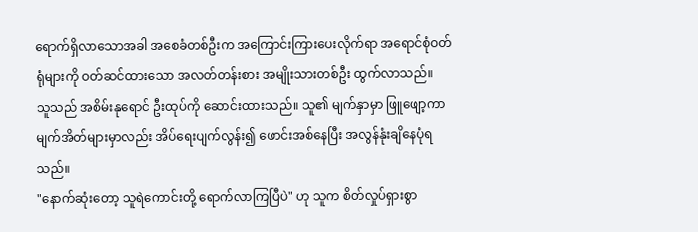ရောက်ရှိလာသောအခါ အစေခံတစ်ဦးက အကြောင်းကြားပေးလိုက်ရာ အရောင်စုံဝတ်ရုံများကို ဝတ်ဆင်ထားသော အလတ်တန်းစား အမျိုးသားတစ်ဦး ထွက်လာသည်။
သူသည် အစိမ်းနုရောင် ဦးထုပ်ကို ဆောင်းထားသည်။ သူ၏ မျက်နှာမှာ ဖြူဖျော့ကာ မျက်အိတ်များမှာလည်း အိပ်ရေးပျက်လွန်း၍ ဖောင်းအစ်နေပြီး အလွန်နုံးချိနေပုံရသည်။
"နောက်ဆုံးတော့ သူရဲကောင်းတို့ ရောက်လာကြပြီပဲ" ဟု သူက စိတ်လှုပ်ရှားစွာ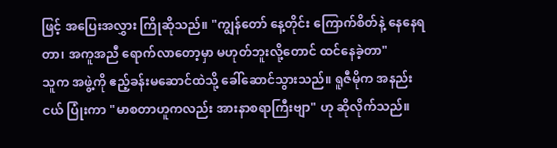ဖြင့် အပြေးအလွှား ကြိုဆိုသည်။ "ကျွန်တော် နေ့တိုင်း ကြောက်စိတ်နဲ့ နေနေရတာ၊ အကူအညီ ရောက်လာတော့မှာ မဟုတ်ဘူးလို့တောင် ထင်နေခဲ့တာ"
သူက အဖွဲ့ကို ဧည့်ခန်းမဆောင်ထဲသို့ ခေါ်ဆောင်သွားသည်။ ရူဇီမိုက အနည်းငယ် ပြုံးကာ "မာစတာဟူကလည်း အားနာစရာကြီးဗျာ" ဟု ဆိုလိုက်သည်။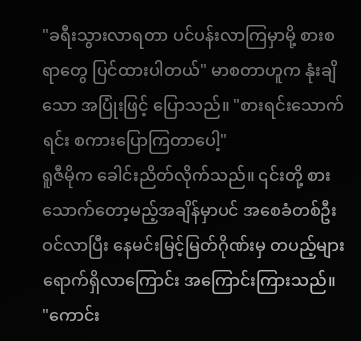"ခရီးသွားလာရတာ ပင်ပန်းလာကြမှာမို့ စားစရာတွေ ပြင်ထားပါတယ်" မာစတာဟူက နုံးချိသော အပြုံးဖြင့် ပြောသည်။ "စားရင်းသောက်ရင်း စကားပြောကြတာပေါ့"
ရူဇီမိုက ခေါင်းညိတ်လိုက်သည်။ ၎င်းတို့ စားသောက်တော့မည့်အချိန်မှာပင် အစေခံတစ်ဦး ဝင်လာပြီး နေမင်းမြင့်မြတ်ဂိုဏ်းမှ တပည့်များ ရောက်ရှိလာကြောင်း အကြောင်းကြားသည်။
"ကောင်း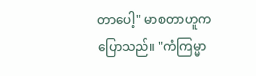တာပေါ့" မာစတာဟူက ပြောသည်။ "ကံကြမ္မာ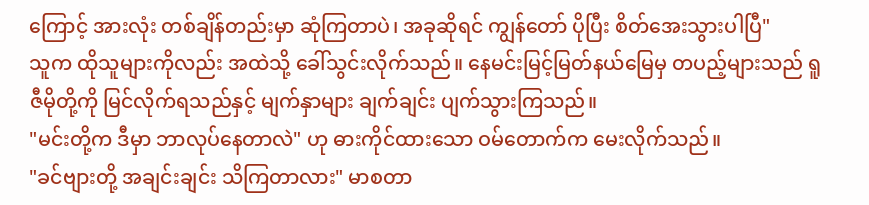ကြောင့် အားလုံး တစ်ချိန်တည်းမှာ ဆုံကြတာပဲ၊ အခုဆိုရင် ကျွန်တော် ပိုပြီး စိတ်အေးသွားပါပြီ"
သူက ထိုသူများကိုလည်း အထဲသို့ ခေါ်သွင်းလိုက်သည်။ နေမင်းမြင့်မြတ်နယ်မြေမှ တပည့်များသည် ရူဇီမိုတို့ကို မြင်လိုက်ရသည်နှင့် မျက်နှာများ ချက်ချင်း ပျက်သွားကြသည်။
"မင်းတို့က ဒီမှာ ဘာလုပ်နေတာလဲ" ဟု ဓားကိုင်ထားသော ဝမ်တောက်က မေးလိုက်သည်။
"ခင်ဗျားတို့ အချင်းချင်း သိကြတာလား" မာစတာ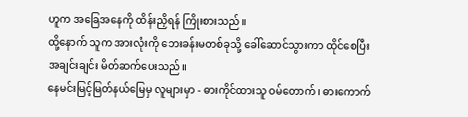ဟူက အခြေအနေကို ထိန်းညှိရန် ကြိုးစားသည်။
ထို့နောက် သူက အားလုံးကို ဘေးခန်းမတစ်ခုသို့ ခေါ်ဆောင်သွားကာ ထိုင်စေပြီး အချင်းချင်း မိတ်ဆက်ပေးသည်။
နေမင်းမြင့်မြတ်နယ်မြေမှ လူများမှာ - ဓားကိုင်ထားသူ ဝမ်တောက်၊ ဓားကောက်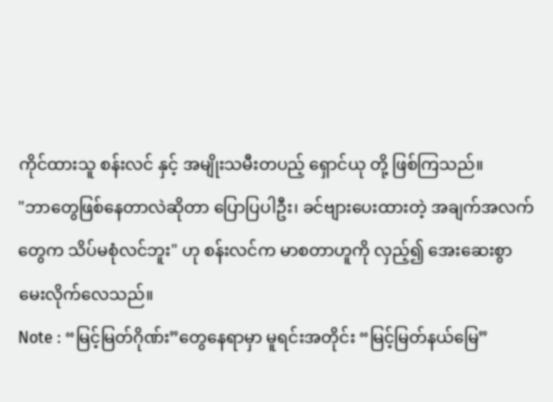ကိုင်ထားသူ စန်းလင် နှင့် အမျိုးသမီးတပည့် ရှောင်ယု တို့ ဖြစ်ကြသည်။
"ဘာတွေဖြစ်နေတာလဲဆိုတာ ပြောပြပါဦး၊ ခင်ဗျားပေးထားတဲ့ အချက်အလက်တွေက သိပ်မစုံလင်ဘူး" ဟု စန်းလင်က မာစတာဟူကို လှည့်၍ အေးဆေးစွာ မေးလိုက်လေသည်။
Note : “မြင့်မြတ်ဂိုဏ်း”တွေနေရာမှာ မူရင်းအတိုင်း “မြင့်မြတ်နယ်မြေ”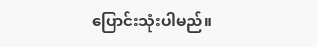ပြောင်းသုံးပါမည်။